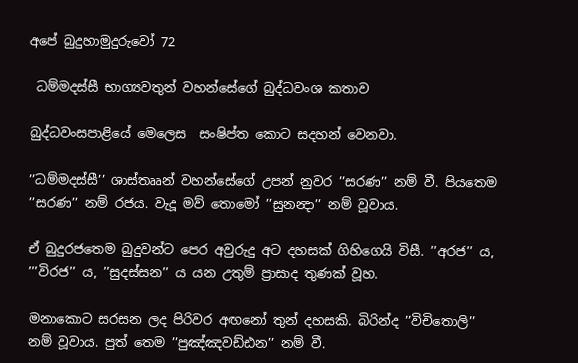අපේ බුදුහාමුදුරුවෝ 72

 ධම්මදස්සී භාග්‍යවතුන් වහන්සේගේ බුද්ධවංශ කතාව

බුද්ධවංසපාළියේ මෙලෙස  සංෂිප්ත කොට සදහන් වෙනවා.

’’ධම්මදස්සී’’ ශාස්තෲන් වහන්සේගේ උපන් නුවර ’’සරණ’’ නම් වී. පියතෙම ’’සරණ’’ නම් රජය. වැදූ මව් තොමෝ ’’සුනන්‍දා’’ නම් වූවාය.

ඒ බුදුරජතෙම බුදුවන්ට පෙර අවුරුදු අට දහසක් ගිහිගෙයි විසී. ’’අරජ’’ ය, ’’’විරජ’’ ය, ’’සුදස්සන’’ ය යන උතුම් ප්‍රාසාද තුණක් වූහ.

මනාකොට සරසන ලද පිරිවර අඟනෝ තුන් දහසකි. බිරින්ද ’’විචිතොලි’’ නම් වූවාය. පුත් තෙම ’’පුඤ්ඤවඩ්ඪන’’ නම් වී.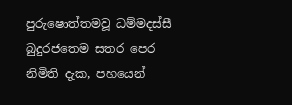පුරුෂොත්තමවූ ධම්මදස්සී බුදුරජතෙම සතර පෙර නිමිති දැක, පහයෙන්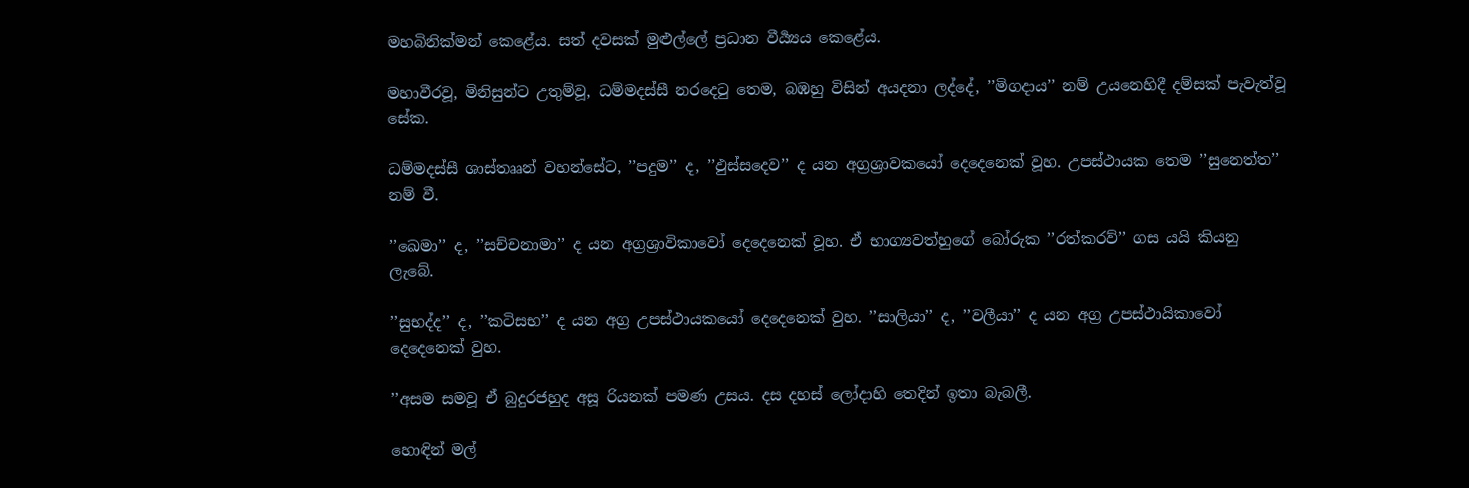මහබිනික්මන් කෙළේය. සත් දවසක් මුළුල්ලේ ප්‍රධාන වීර්‍ය්‍යය කෙළේය.

මහාවීරවූ, මිනිසුන්ට උතුම්වූ, ධම්මදස්සී නරදෙටු තෙම, බඹහු විසින් අයදනා ලද්දේ, ’’මිගදාය’’ නම් උයනෙහිදී දම්සක් පැවැත්වූ සේක.

ධම්මදස්සී ශාස්තෲන් වහන්සේට, ’’පදුම’’ ද, ’’ඵුස්සදෙව’’ ද යන අග්‍රශ්‍රාවකයෝ දෙදෙනෙක් වූහ. උපස්ථායක තෙම ’’සුනෙත්ත’’ නම් වී.

’’ඛෙමා’’ ද, ’’සච්චනාමා’’ ද යන අග්‍රශ්‍රාවිකාවෝ දෙදෙනෙක් වූහ. ඒ භාග්‍යවත්හුගේ බෝරුක ’’රත්කරව්’’ ගස යයි කියනු ලැබේ.

’’සුභද්ද’’ ද, ’’කටිසභ’’ ද යන අග්‍ර උපස්ථායකයෝ දෙදෙනෙක් වුහ. ’’සාලියා’’ ද, ’’වලීයා’’ ද යන අග්‍ර උපස්ථායිකාවෝ දෙදෙනෙක් වුහ.

’’අසම සමවූ ඒ බුදුරජහුද අසූ රියනක් පමණ උසය. දස දහස් ලෝදාහි තෙදින් ඉතා බැබලී.

හොඳින් මල්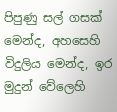පිපුණු සල් ගසක් මෙන්ද, අහසෙහි විදුලිය මෙන්ද, ඉර මුදුන් වේලෙහි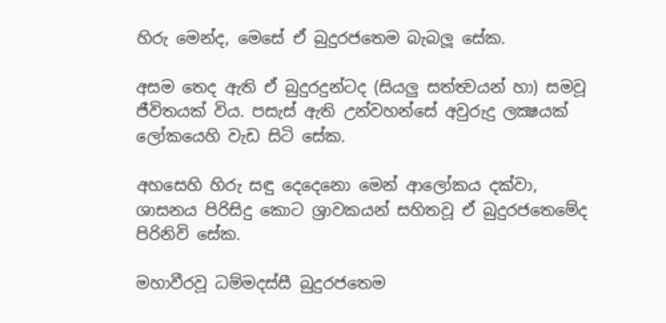හිරු මෙන්ද, මෙසේ ඒ බුදුරජතෙම බැබලූ සේක.

අසම තෙද ඇති ඒ බුදුරදුන්ටද (සියලු සත්ත්‍වයන් හා) සමවූ ජීවිතයක් විය. පසැස් ඇති උන්වහන්සේ අවුරුදු ලක්‍ෂයක් ලෝකයෙහි වැඩ සිටි සේක.

අහසෙහි හිරු සඳු දෙදෙනො මෙන් ආලෝකය දක්වා, ශාසනය පිරිසිදු කොට ශ්‍රාවකයන් සහිතවූ ඒ බුදුරජතෙමේද පිරිනිවි සේක.

මහාවීරවූ ධම්මදස්සී බුදුරජතෙම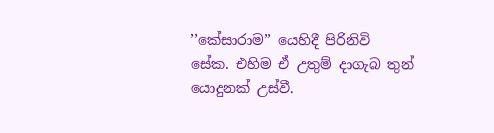’’කේසාරාම’’ යෙහිදී පිරිනිවි සේක. එහිම ඒ උතුම් දාගැබ තුන් යොදුනක් උස්වී.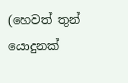(හෙවත් තුන් යොදුනක්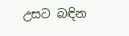උසට බඳින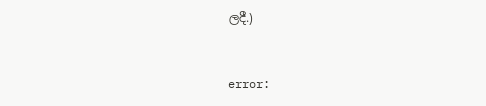ලදී.)


error: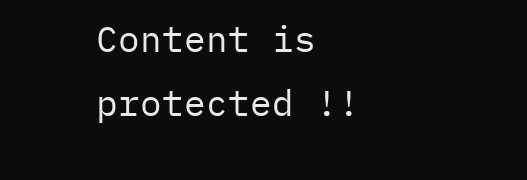Content is protected !!